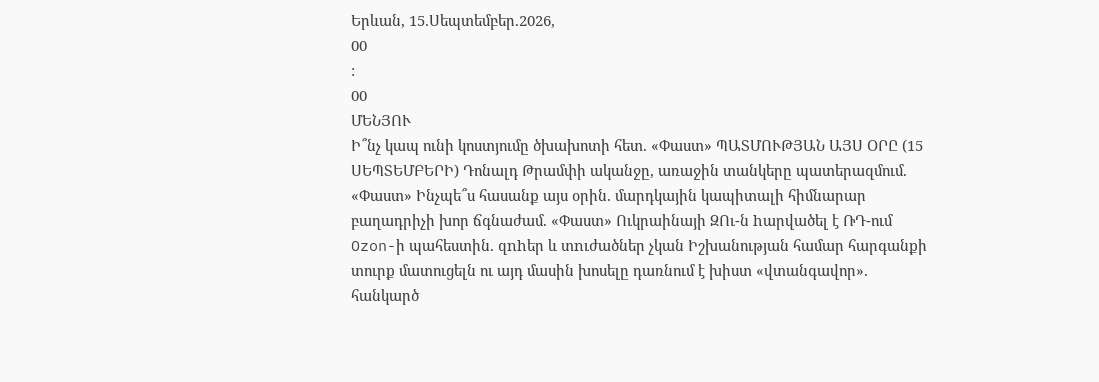Երևան, 15.Սեպտեմբեր.2026,
00
:
00
ՄԵՆՅՈՒ
Ի՞նչ կապ ունի կոստյումը ծխախոտի հետ. «Փաստ» ՊԱՏՄՈՒԹՅԱՆ ԱՅՍ ՕՐԸ (15 ՍԵՊՏԵՄԲԵՐԻ) Դոնալդ Թրամփի ականջը, առաջին տանկերը պատերազմում. «Փաստ» Ինչպե՞ս հասանք այս օրին. մարդկային կապիտալի հիմնարար բաղադրիչի խոր ճգնաժամ. «Փաստ» Ուկրաինայի ԶՈւ-ն hարվածել է ՌԴ-ում Ozon-ի պահեստին. զnhեր և տnւժածներ չկան Իշխանության համար հարգանքի տուրք մատուցելն ու այդ մասին խոսելը դառնում է խիստ «վտանգավոր». հանկարծ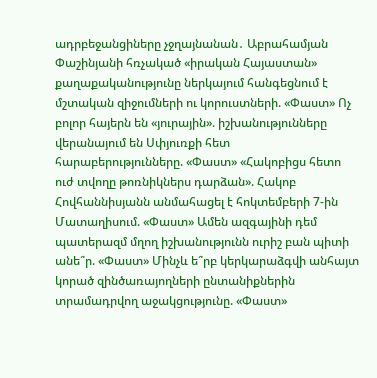ադրբեջանցիները չջղայնանան․ Աբրահամյան Փաշինյանի հռչակած «իրական Հայաստան» քաղաքականությունը ներկայում հանգեցնում է մշտական զիջումների ու կորուստների. «Փաստ» Ոչ բոլոր հայերն են «յուրային». իշխանությունները վերանայում են Սփյուռքի հետ հարաբերությունները. «Փաստ» «Հակոբիցս հետո ուժ տվողը թոռնիկներս դարձան». Հակոբ Հովհաննիսյանն անմահացել է հոկտեմբերի 7-ին Մատաղիսում. «Փաստ» Ամեն ազգայինի դեմ պատերազմ մղող իշխանությունն ուրիշ բան պիտի անե՞ր. «Փաստ» Մինչև ե՞րբ կերկարաձգվի անհայտ կորած զինծառայողների ընտանիքներին տրամադրվող աջակցությունը. «Փաստ»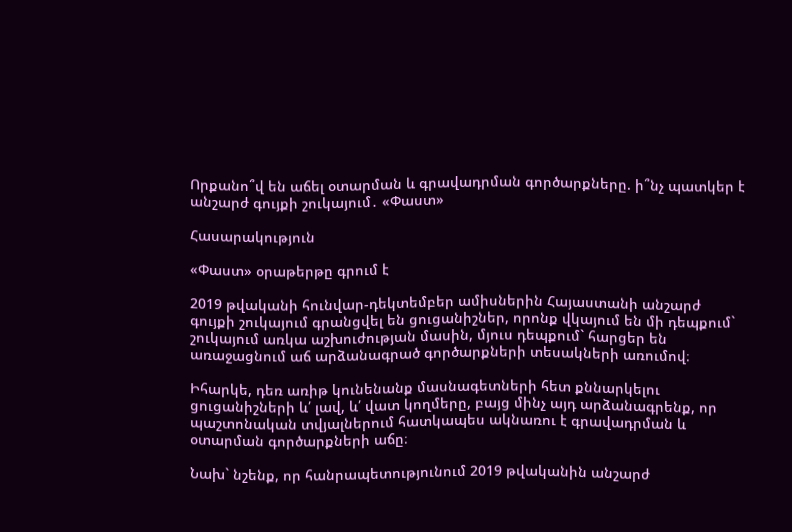Որքանո՞վ են աճել օտարման և գրավադրման գործարքները. ի՞նչ պատկեր է անշարժ գույքի շուկայում․ «Փաստ»

Հասարակություն

«Փաստ» օրաթերթը գրում է

2019 թվականի հունվար-դեկտեմբեր ամիսներին Հայաստանի անշարժ գույքի շուկայում գրանցվել են ցուցանիշներ, որոնք վկայում են մի դեպքում` շուկայում առկա աշխուժության մասին, մյուս դեպքում` հարցեր են առաջացնում աճ արձանագրած գործարքների տեսակների առումով։

Իհարկե, դեռ առիթ կունենանք մասնագետների հետ քննարկելու ցուցանիշների և՛ լավ, և՛ վատ կողմերը, բայց մինչ այդ արձանագրենք, որ պաշտոնական տվյալներում հատկապես ակնառու է գրավադրման և օտարման գործարքների աճը։

Նախ` նշենք, որ հանրապետությունում 2019 թվականին անշարժ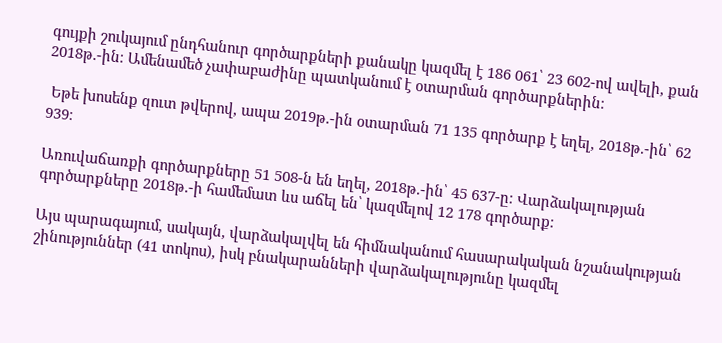գույքի շուկայում ընդհանուր գործարքների քանակը կազմել է 186 061՝ 23 602-ով ավելի, քան 2018թ.-ին։ Ամենամեծ չափաբաժինը պատկանում է օտարման գործարքներին։

 Եթե խոսենք զուտ թվերով, ապա 2019թ.-ին օտարման 71 135 գործարք է եղել, 2018թ.-ին՝ 62 939։

Առուվաճառքի գործարքները 51 508-ն են եղել, 2018թ.-ին՝ 45 637-ը։ Վարձակալության գործարքները 2018թ.-ի համեմատ ևս աճել են՝ կազմելով 12 178 գործարք։

Այս պարագայում, սակայն, վարձակալվել են հիմնականում հասարակական նշանակության շինություններ (41 տոկոս), իսկ բնակարանների վարձակալությունը կազմել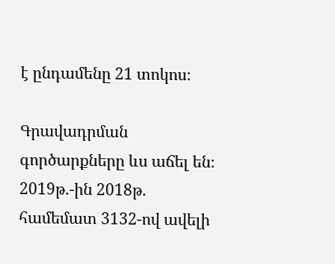է ընդամենը 21 տոկոս։

Գրավադրման գործարքները ևս աճել են։ 2019թ.-ին 2018թ. համեմատ 3132-ով ավելի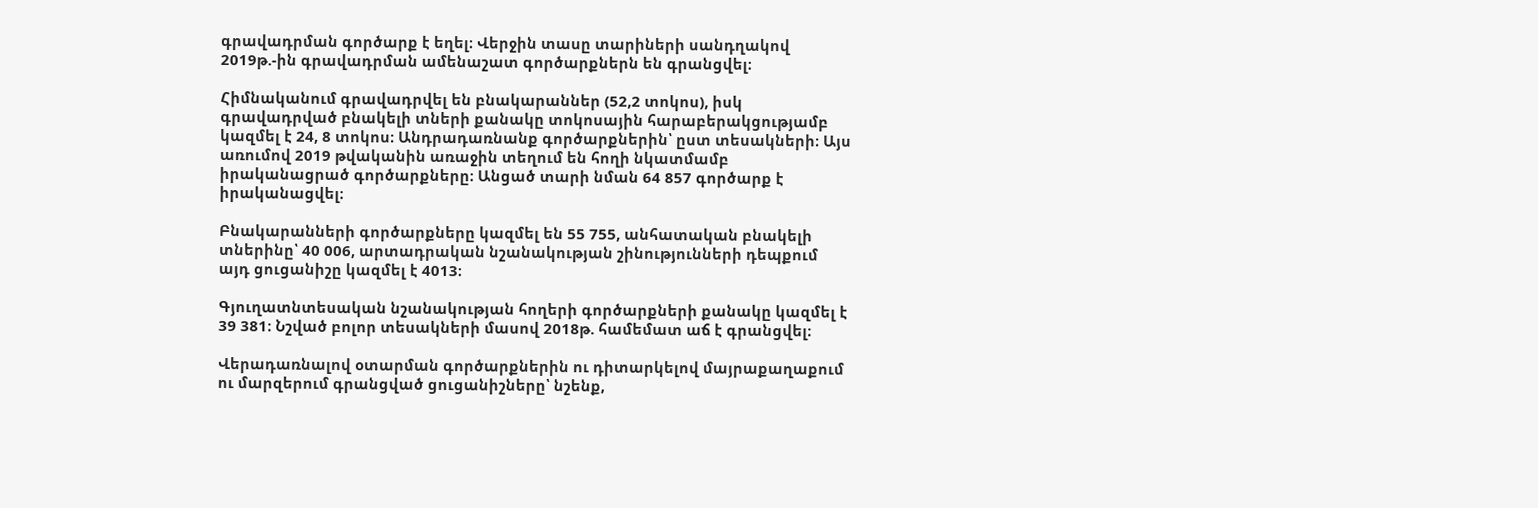գրավադրման գործարք է եղել։ Վերջին տասը տարիների սանդղակով 2019թ.-ին գրավադրման ամենաշատ գործարքներն են գրանցվել։

Հիմնականում գրավադրվել են բնակարաններ (52,2 տոկոս), իսկ գրավադրված բնակելի տների քանակը տոկոսային հարաբերակցությամբ կազմել է 24, 8 տոկոս։ Անդրադառնանք գործարքներին՝ ըստ տեսակների։ Այս առումով 2019 թվականին առաջին տեղում են հողի նկատմամբ իրականացրած գործարքները։ Անցած տարի նման 64 857 գործարք է իրականացվել։

Բնակարանների գործարքները կազմել են 55 755, անհատական բնակելի տներինը՝ 40 006, արտադրական նշանակության շինությունների դեպքում այդ ցուցանիշը կազմել է 4013։

Գյուղատնտեսական նշանակության հողերի գործարքների քանակը կազմել է 39 381։ Նշված բոլոր տեսակների մասով 2018թ. համեմատ աճ է գրանցվել։

Վերադառնալով օտարման գործարքներին ու դիտարկելով մայրաքաղաքում ու մարզերում գրանցված ցուցանիշները՝ նշենք,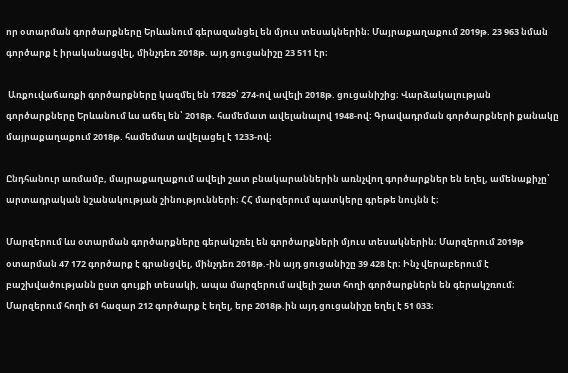որ օտարման գործարքները Երևանում գերազանցել են մյուս տեսակներին։ Մայրաքաղաքում 2019թ. 23 963 նման գործարք է իրականացվել, մինչդեռ 2018թ. այդ ցուցանիշը 23 511 էր։

 Առքուվաճառքի գործարքները կազմել են 17829՝ 274-ով ավելի 2018թ. ցուցանիշից։ Վարձակալության գործարքները Երևանում ևս աճել են՝ 2018թ. համեմատ ավելանալով 1948-ով։ Գրավադրման գործարքների քանակը մայրաքաղաքում 2018թ. համեմատ ավելացել է 1233-ով։

Ընդհանուր առմամբ, մայրաքաղաքում ավելի շատ բնակարաններին առնչվող գործարքներ են եղել, ամենաքիչը՝ արտադրական նշանակության շինությունների։ ՀՀ մարզերում պատկերը գրեթե նույնն է։

Մարզերում ևս օտարման գործարքները գերակշռել են գործարքների մյուս տեսակներին։ Մարզերում 2019թ օտարման 47 172 գործարք է գրանցվել, մինչդեռ 2018թ.-ին այդ ցուցանիշը 39 428 էր։ Ինչ վերաբերում է բաշխվածությանն ըստ գույքի տեսակի, ապա մարզերում ավելի շատ հողի գործարքներն են գերակշռում։ Մարզերում հողի 61 հազար 212 գործարք է եղել, երբ 2018թ.ին այդ ցուցանիշը եղել է 51 033։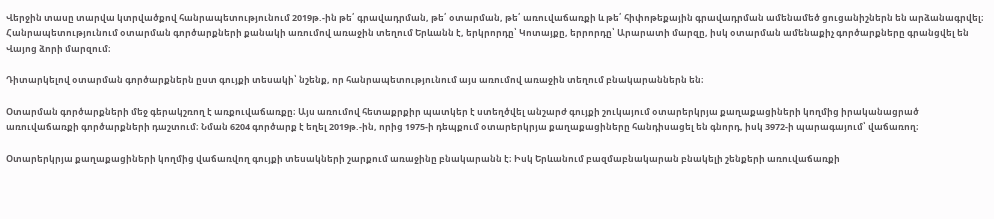Վերջին տասը տարվա կտրվածքով հանրապետությունում 2019թ.-ին թե՛ գրավադրման, թե՛ օտարման, թե՛ առուվաճառքի և թե՛ հիփոթեքային գրավադրման ամենամեծ ցուցանիշներն են արձանագրվել։ Հանրապետությունում օտարման գործարքների քանակի առումով առաջին տեղում Երևանն է, երկրորդը՝ Կոտայքը, երրորդը՝ Արարատի մարզը, իսկ օտարման ամենաքիչ գործարքները գրանցվել են Վայոց ձորի մարզում։

Դիտարկելով օտարման գործարքներն ըստ գույքի տեսակի՝ նշենք, որ հանրապետությունում այս առումով առաջին տեղում բնակարաններն են։

Օտարման գործարքների մեջ գերակշռող է առքուվաճառքը։ Այս առումով հետաքրքիր պատկեր է ստեղծվել անշարժ գույքի շուկայում օտարերկրյա քաղաքացիների կողմից իրականացրած առուվաճառքի գործարքների դաշտում։ Նման 6204 գործարք է եղել 2019թ.-ին, որից 1975-ի դեպքում օտարերկրյա քաղաքացիները հանդիսացել են գնորդ, իսկ 3972-ի պարագայում՝ վաճառող։

Օտարերկրյա քաղաքացիների կողմից վաճառվող գույքի տեսակների շարքում առաջինը բնակարանն է։ Իսկ Երևանում բազմաբնակարան բնակելի շենքերի առուվաճառքի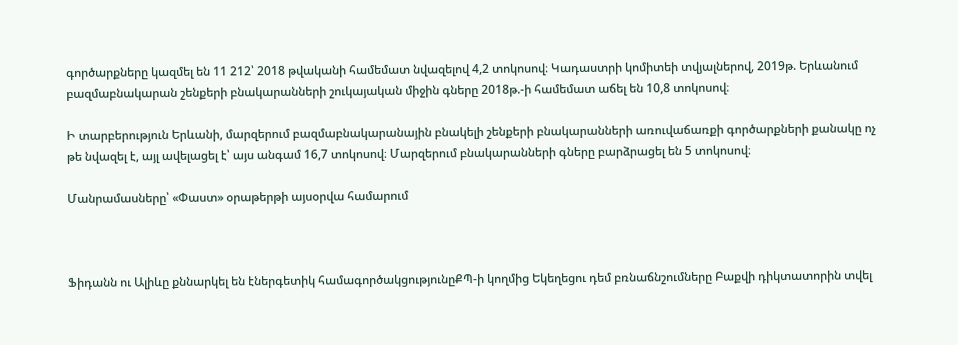գործարքները կազմել են 11 212՝ 2018 թվականի համեմատ նվազելով 4,2 տոկոսով։ Կադաստրի կոմիտեի տվյալներով, 2019թ. Երևանում բազմաբնակարան շենքերի բնակարանների շուկայական միջին գները 2018թ.-ի համեմատ աճել են 10,8 տոկոսով։

Ի տարբերություն Երևանի, մարզերում բազմաբնակարանային բնակելի շենքերի բնակարանների առուվաճառքի գործարքների քանակը ոչ թե նվազել է, այլ ավելացել է՝ այս անգամ 16,7 տոկոսով։ Մարզերում բնակարանների գները բարձրացել են 5 տոկոսով։

Մանրամասները՝ «Փաստ» օրաթերթի այսօրվա համարում



Ֆիդանն ու Ալիևը քննարկել են էներգետիկ համագործակցությունըՔՊ-ի կողմից Եկեղեցու դեմ բռնաճնշումները Բաքվի դիկտատորին տվել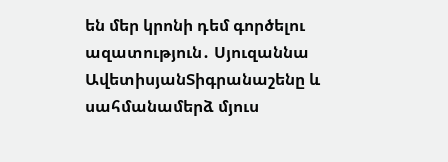են մեր կրոնի դեմ գործելու ազատություն․ Սյուզաննա ԱվետիսյանՏիգրանաշենը և սահմանամերձ մյուս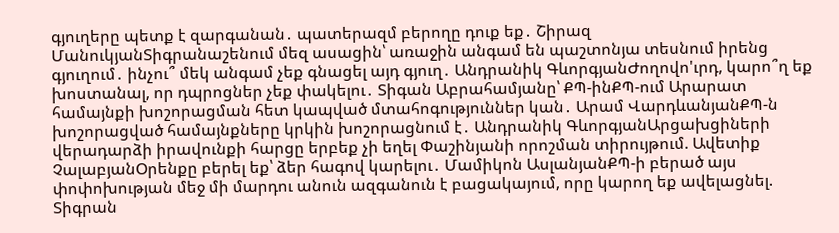գյուղերը պետք է զարգանան․ պատերազմ բերողը դուք եք․ Շիրազ ՄանուկյանՏիգրանաշենում մեզ ասացին՝ առաջին անգամ են պաշտոնյա տեսնում իրենց գյուղում․ ինչու՞ մեկ անգամ չեք գնացել այդ գյուղ․ Անդրանիկ ԳևորգյանԺողովո'ւրդ, կարո՞ղ եք խոստանալ, որ դպրոցներ չեք փակելու․ Տիգան Աբրահամյանը՝ ՔՊ-ինՔՊ-ում Արարատ համայնքի խոշորացման հետ կապված մտահոգություններ կան․ Արամ ՎարդևանյանՔՊ-ն խոշորացված համայնքները կրկին խոշորացնում է․ Անդրանիկ ԳևորգյանԱրցախցիների վերադարձի իրավունքի հարցը երբեք չի եղել Փաշինյանի որոշման տիրույթում. Ավետիք ՉալաբյանՕրենքը բերել եք՝ ձեր հագով կարելու․ Մամիկոն ԱսլանյանՔՊ-ի բերած այս փոփոխության մեջ մի մարդու անուն ազգանուն է բացակայում, որը կարող եք ավելացնել. Տիգրան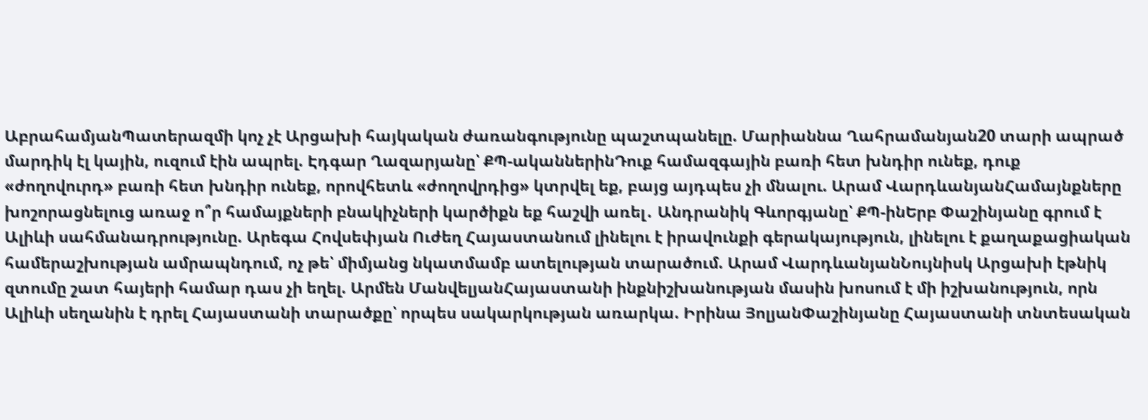ԱբրահամյանՊատերազմի կոչ չէ Արցախի հայկական ժառանգությունը պաշտպանելը. Մարիաննա Ղահրամանյան20 տարի ապրած մարդիկ էլ կային, ուզում էին ապրել. Էդգար Ղազարյանը՝ ՔՊ-ականներինԴուք համազգային բառի հետ խնդիր ունեք, դուք «ժողովուրդ» բառի հետ խնդիր ունեք, որովհետև «ժողովրդից» կտրվել եք, բայց այդպես չի մնալու. Արամ ՎարդևանյանՀամայնքները խոշորացնելուց առաջ ո՞ր համայքների բնակիչների կարծիքն եք հաշվի առել․ Անդրանիկ Գևորգյանը՝ ՔՊ-ինԵրբ Փաշինյանը գրում է Ալիևի սահմանադրությունը. Արեգա Հովսեփյան Ուժեղ Հայաստանում լինելու է իրավունքի գերակայություն, լինելու է քաղաքացիական համերաշխության ամրապնդում, ոչ թե՝ միմյանց նկատմամբ ատելության տարածում. Արամ ՎարդևանյանՆույնիսկ Արցախի էթնիկ զտումը շատ հայերի համար դաս չի եղել. Արմեն ՄանվելյանՀայաստանի ինքնիշխանության մասին խոսում է մի իշխանություն, որն Ալիևի սեղանին է դրել Հայաստանի տարածքը՝ որպես սակարկության առարկա. Իրինա ՅոլյանՓաշինյանը Հայաստանի տնտեսական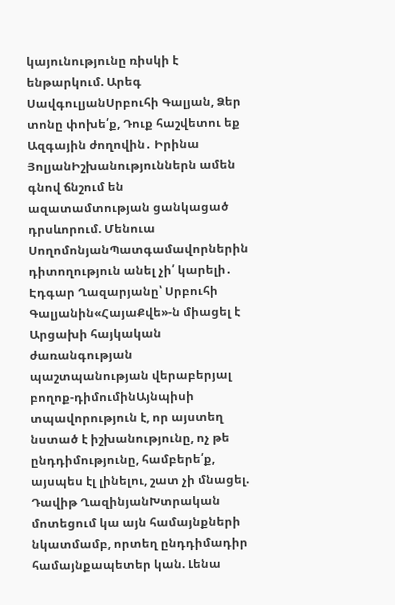կայունությունը ռիսկի է ենթարկում. Արեգ ՍավգուլյանՍրբուհի Գալյան, Ձեր տոնը փոխե՛ք, Դուք հաշվետու եք Ազգային ժողովին․ Իրինա ՅոլյանԻշխանություններն ամեն գնով ճնշում են ազատամտության ցանկացած դրսևորում. Մենուա ՍողոմոնյանՊատգամավորներին դիտողություն անել չի՛ կարելի․ Էդգար Ղազարյանը՝ Սրբուհի Գալյանին«ՀայաՔվե»-ն միացել է Արցախի հայկական ժառանգության պաշտպանության վերաբերյալ բողոք-դիմումինԱյնպիսի տպավորություն է, որ այստեղ նստած է իշխանությունը, ոչ թե ընդդիմությունը, համբերե՛ք, այսպես էլ լինելու, շատ չի մնացել. Դավիթ ՂազինյանԽտրական մոտեցում կա այն համայնքների նկատմամբ, որտեղ ընդդիմադիր համայնքապետեր կան. Լենա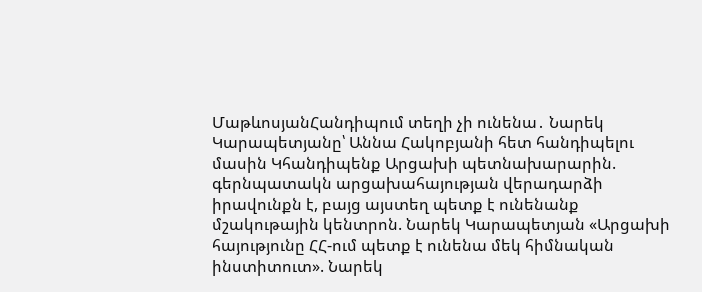ՄաթևոսյանՀանդիպում տեղի չի ունենա․ Նարեկ Կարապետյանը՝ Աննա Հակոբյանի հետ հանդիպելու մասին Կհանդիպենք Արցախի պետնախարարին. գերնպատակն արցախահայության վերադարձի իրավունքն է, բայց այստեղ պետք է ունենանք մշակութային կենտրոն. Նարեկ Կարապետյան «Արցախի հայությունը ՀՀ-ում պետք է ունենա մեկ հիմնական ինստիտուտ». Նարեկ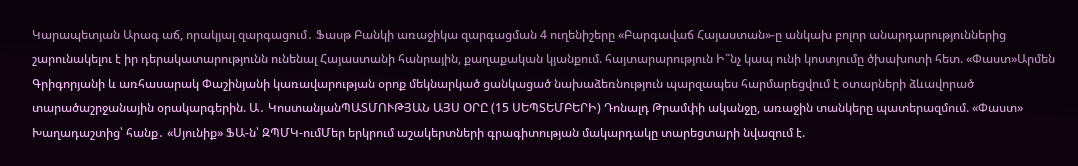Կարապետյան Արագ աճ, որակյալ զարգացում․ Ֆասթ Բանկի առաջիկա զարգացման 4 ուղենիշերը «Բարգավաճ Հայաստան»-ը անկախ բոլոր անարդարություններից շարունակելու է իր դերակատարությունն ունենալ Հայաստանի հանրային, քաղաքական կյանքում. հայտարարություն Ի՞նչ կապ ունի կոստյումը ծխախոտի հետ. «Փաստ»Արմեն Գրիգորյանի և առհասարակ Փաշինյանի կառավարության օրոք մեկնարկած ցանկացած նախաձեռնություն պարզապես հարմարեցվում է օտարների ձևավորած տարածաշրջանային օրակարգերին. Ա․ ԿոստանյանՊԱՏՄՈՒԹՅԱՆ ԱՅՍ ՕՐԸ (15 ՍԵՊՏԵՄԲԵՐԻ) Դոնալդ Թրամփի ականջը, առաջին տանկերը պատերազմում. «Փաստ» Խաղադաշտից՝ հանք․ «Սյունիք» ՖԱ-ն՝ ԶՊՄԿ-ումՄեր երկրում աշակերտների գրագիտության մակարդակը տարեցտարի նվազում է.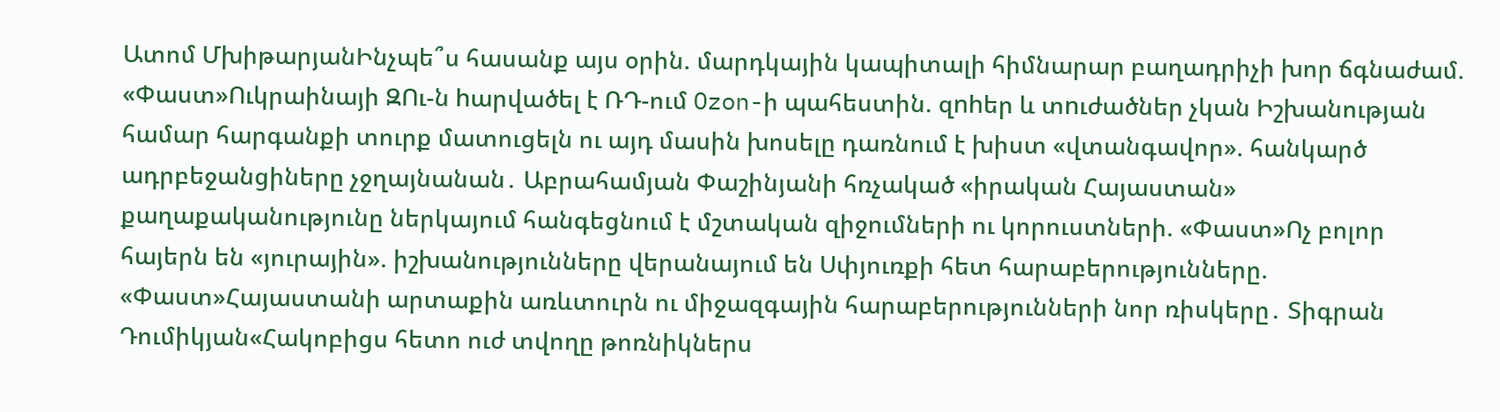Ատոմ ՄխիթարյանԻնչպե՞ս հասանք այս օրին. մարդկային կապիտալի հիմնարար բաղադրիչի խոր ճգնաժամ. «Փաստ»Ուկրաինայի ԶՈւ-ն hարվածել է ՌԴ-ում Ozon-ի պահեստին. զnhեր և տnւժածներ չկան Իշխանության համար հարգանքի տուրք մատուցելն ու այդ մասին խոսելը դառնում է խիստ «վտանգավոր». հանկարծ ադրբեջանցիները չջղայնանան․ Աբրահամյան Փաշինյանի հռչակած «իրական Հայաստան» քաղաքականությունը ներկայում հանգեցնում է մշտական զիջումների ու կորուստների. «Փաստ»Ոչ բոլոր հայերն են «յուրային». իշխանությունները վերանայում են Սփյուռքի հետ հարաբերությունները. «Փաստ»Հայաստանի արտաքին առևտուրն ու միջազգային հարաբերությունների նոր ռիսկերը․ Տիգրան Դումիկյան«Հակոբիցս հետո ուժ տվողը թոռնիկներս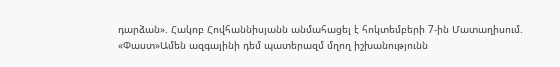դարձան». Հակոբ Հովհաննիսյանն անմահացել է հոկտեմբերի 7-ին Մատաղիսում. «Փաստ»Ամեն ազգայինի դեմ պատերազմ մղող իշխանությունն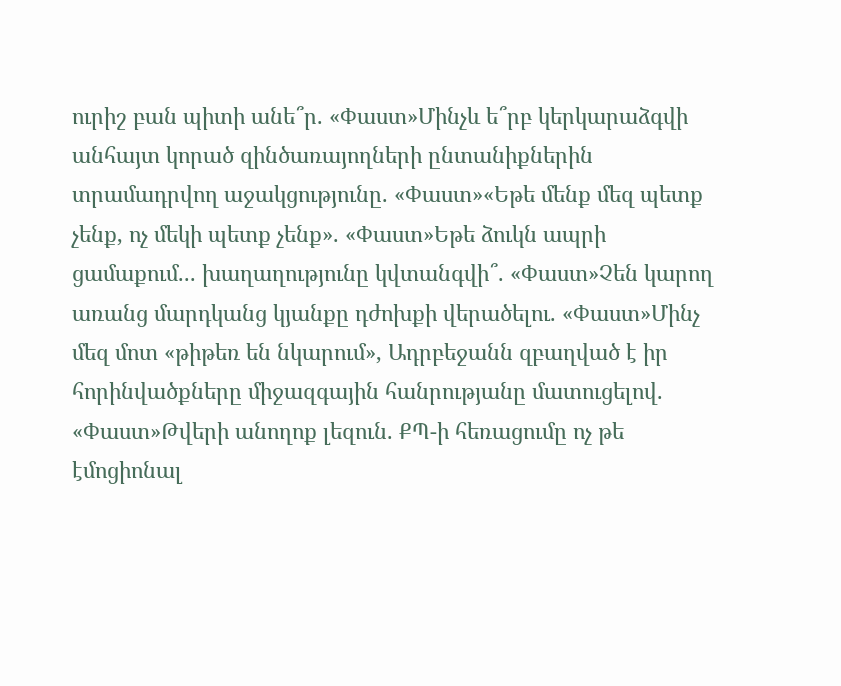ուրիշ բան պիտի անե՞ր. «Փաստ»Մինչև ե՞րբ կերկարաձգվի անհայտ կորած զինծառայողների ընտանիքներին տրամադրվող աջակցությունը. «Փաստ»«Եթե մենք մեզ պետք չենք, ոչ մեկի պետք չենք». «Փաստ»Եթե ձուկն ապրի ցամաքում... խաղաղությունը կվտանգվի՞. «Փաստ»Չեն կարող առանց մարդկանց կյանքը դժոխքի վերածելու. «Փաստ»Մինչ մեզ մոտ «թիթեռ են նկարում», Ադրբեջանն զբաղված է իր հորինվածքները միջազգային հանրությանը մատուցելով. «Փաստ»Թվերի անողոք լեզուն. ՔՊ-ի հեռացումը ոչ թե էմոցիոնալ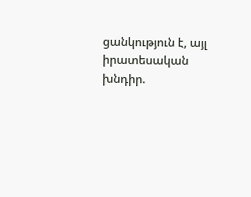ցանկություն է, այլ իրատեսական խնդիր.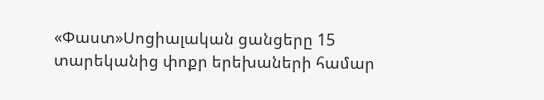«Փաստ»Սոցիալական ցանցերը 15 տարեկանից փոքր երեխաների համար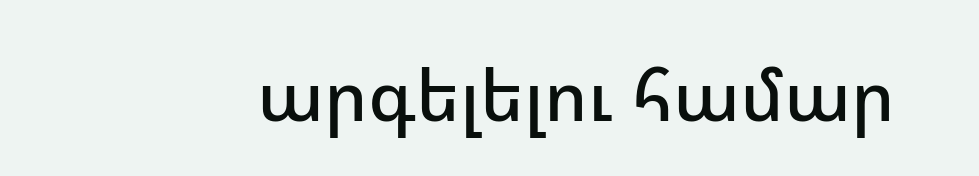արգելելու համար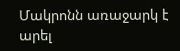Մակրոնն առաջարկ է արել